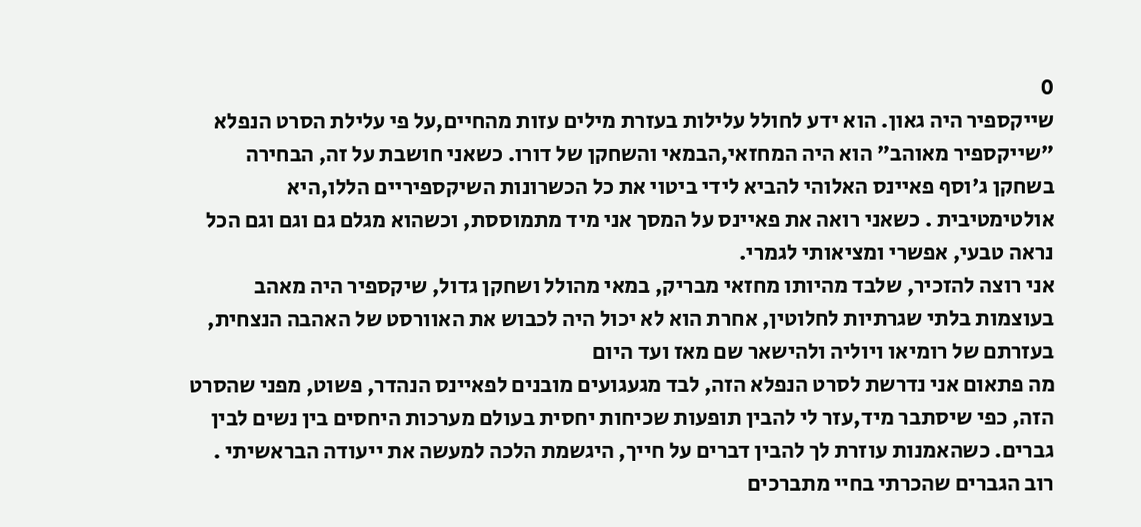0
שייקספיר היה גאון. הוא ידע לחולל עלילות בעזרת מילים עזות מהחיים,על פי עלילת הסרט הנפלא "שייקספיר מאוהב" הוא היה המחזאי,הבמאי והשחקן של דורו. כשאני חושבת על זה, הבחירה בשחקן ג'וסף פאיינס האלוהי להביא לידי ביטוי את כל הכשרונות השיקספיריים הללו,היא אולטימטיבית . כשאני רואה את פאיינס על המסך אני מיד מתמוססת, וכשהוא מגלם גם וגם וגם הכל נראה טבעי, אפשרי ומציאותי לגמרי.
אני רוצה להזכיר, שלבד מהיותו מחזאי מבריק, במאי מהולל ושחקן גדול, שיקספיר היה מאהב בעוצמות בלתי שגרתיות לחלוטין, אחרת הוא לא יכול היה לכבוש את האוורסט של האהבה הנצחית, בעזרתם של רומיאו ויוליה ולהישאר שם מאז ועד היום
מה פתאום אני נדרשת לסרט הנפלא הזה, לבד מגעגועים מובנים לפאיינס הנהדר, פשוט, מפני שהסרט הזה, כפי שיסתבר מיד,עזר לי להבין תופעות שכיחות יחסית בעולם מערכות היחסים בין נשים לבין גברים. כשהאמנות עוזרת לך להבין דברים על חייך, היגשמת הלכה למעשה את ייעודה הבראשיתי .
רוב הגברים שהכרתי בחיי מתברכים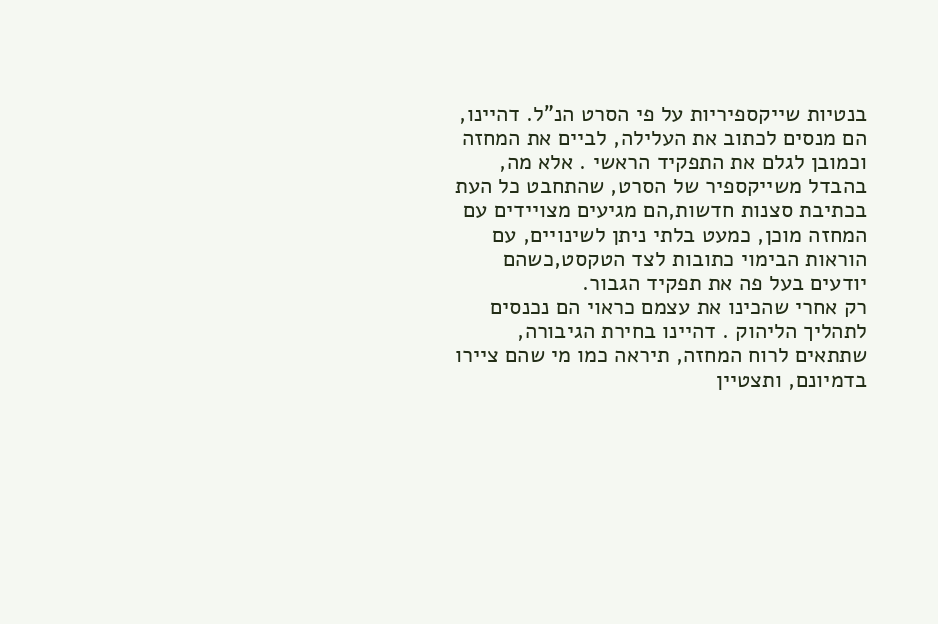בנטיות שייקספיריות על פי הסרט הנ"ל. דהיינו, הם מנסים לכתוב את העלילה, לביים את המחזה וכמובן לגלם את התפקיד הראשי . אלא מה, בהבדל משייקספיר של הסרט, שהתחבט כל העת בכתיבת סצנות חדשות,הם מגיעים מצויידים עם המחזה מוכן, כמעט בלתי ניתן לשינויים, עם הוראות הבימוי כתובות לצד הטקסט,כשהם יודעים בעל פה את תפקיד הגבור.
רק אחרי שהכינו את עצמם כראוי הם נכנסים לתהליך הליהוק . דהיינו בחירת הגיבורה, שתתאים לרוח המחזה, תיראה כמו מי שהם ציירו בדמיונם, ותצטיין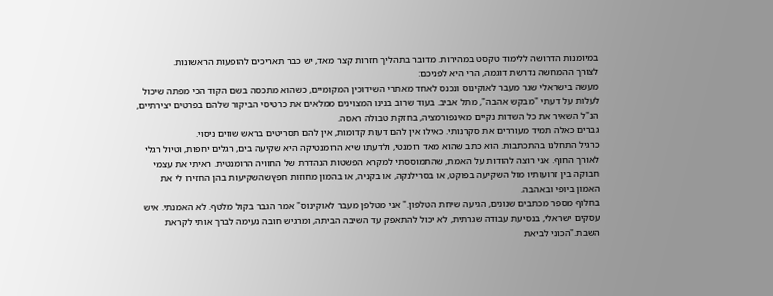במיומנות הדרושה ללימוד טקסט במהירות. מדובר בתהליך חזרות קצר מאד, יש כבר תאריכים להופעות הראשונות.
לצורך ההמחשה נדרשת דוגמה, הרי היא לפניכם:
מעשה בישראלי שגר מעבר לאוקינוס ונכנס לאחד מאתרי השידוכין המקומיים, כשהוא מתכסה בשם הקוד הכי מפתה שיכול לעלות על דעתי "מבקש אהבה", מתל אביב. בעוד שרוב בנינו המצוינים ממלאים את כרטיסי הביקור שלהם בפרטים יצירתיים, הנ"ל השאיר את כל השדות נקיים מאינפורמציה, בחזקת טבולה ראסה.
גברים כאלה תמיד מעוררים את סקרנותי. כאילו אין להם דעות קדומות, אין להם תסריטים בראש שווים ניסוי.
כרגיל התחלנו בהתכתבות. הוא כתב שהוא מאד רומנטי, ולדעתו שיא הרומנטיקה היא שקיעה בים, רגלים יחפות, וטיול רגלי לאורך החוף. אני רוצה להודות על האמת, שהתמוססתי למקרא הפשטות הנהדרת של החוויה הרומנטית. ראיתי את עצמי חבוקה בין זרועותיו מול השקיעה בפוקט, או בסרילנקה, או בקניה, או בהמון מחוזות חפץשהשקיעות בהן החזירו לי את האמון ביופי ובאהבה.
בחלוף מספר מכתבים שנונים, הגיעה שיחת הטלפון." אני מטלפן מעבר לאוקינוס" אמר הגבר בקול מלטף. לא האמנתי. איש עסקים ישראלי, בנסיעת עבודה שגרתית, לא יכול להתאפק עד השיבה הביתה, ומרגיש חובה נעימה לברך אותי לקראת השבת."הכוני לביאת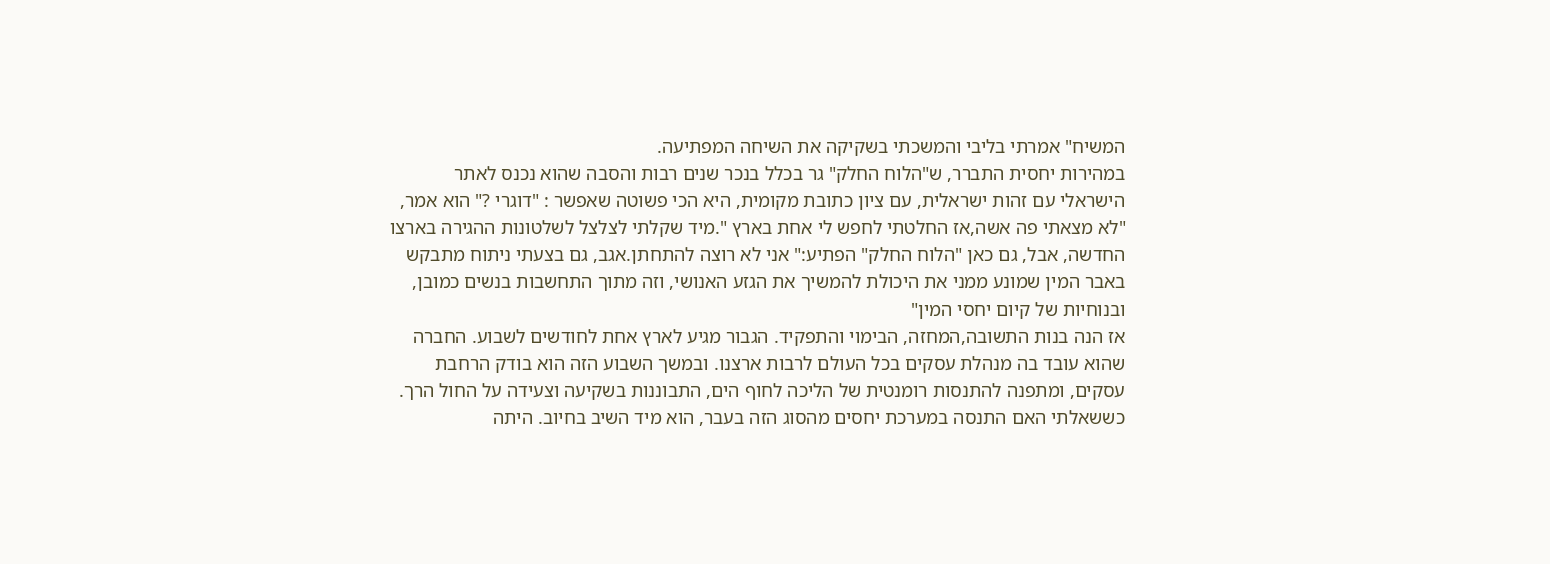המשיח" אמרתי בליבי והמשכתי בשקיקה את השיחה המפתיעה.
במהירות יחסית התברר, ש"הלוח החלק" גר בכלל בנכר שנים רבות והסבה שהוא נכנס לאתר הישראלי עם זהות ישראלית, עם ציון כתובת מקומית, היא הכי פשוטה שאפשר : "דוגרי ?" הוא אמר, "לא מצאתי פה אשה,אז החלטתי לחפש לי אחת בארץ ".מיד שקלתי לצלצל לשלטונות ההגירה בארצו החדשה, אבל, גם כאן "הלוח החלק" הפתיע:" אני לא רוצה להתחתן.אגב, גם בצעתי ניתוח מתבקש באבר המין שמונע ממני את היכולת להמשיך את הגזע האנושי, וזה מתוך התחשבות בנשים כמובן, ובנוחיות של קיום יחסי המין"
אז הנה בנות התשובה,המחזה, הבימוי והתפקיד. הגבור מגיע לארץ אחת לחודשים לשבוע. החברה שהוא עובד בה מנהלת עסקים בכל העולם לרבות ארצנו. ובמשך השבוע הזה הוא בודק הרחבת עסקים, ומתפנה להתנסות רומנטית של הליכה לחוף הים, התבוננות בשקיעה וצעידה על החול הרך.
כששאלתי האם התנסה במערכת יחסים מהסוג הזה בעבר, הוא מיד השיב בחיוב. היתה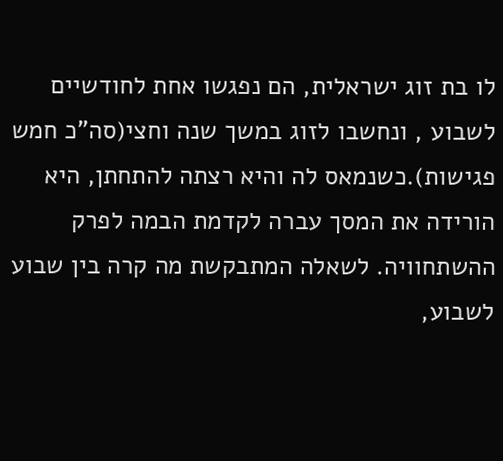לו בת זוג ישראלית, הם נפגשו אחת לחודשיים לשבוע , ונחשבו לזוג במשך שנה וחצי(סה"כ חמש פגישות).כשנמאס לה והיא רצתה להתחתן, היא הורידה את המסך עברה לקדמת הבמה לפרק ההשתחוויה. לשאלה המתבקשת מה קרה בין שבוע לשבוע,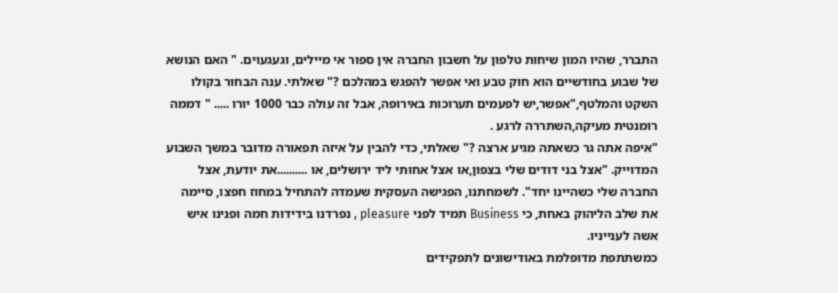התברר, שהיו המון שיחות טלפון על חשבון החברה אין ספור אי מיילים, וגעגעוים. " האם הנושא של שבוע בחודשיים הוא חוק טבע ואי אפשר להפגש במהלכם ?" שאלתי. ענה הבחור בקולו השקט והמלטף,"אפשר,יש לפעמים תערוכות באירופה, אבל זה עולה כבר 1000 יורו ..... " דממה רומנטית מעיקה,השתררה לרגע .
"איפה אתה גר כשאתה מגיע ארצה ?" שאלתי, כדי להבין על איזה תפאורה מדובר במשך השבוע המדוייק. "אצל בני דודים שלי בצפון,או אצל אחותי ליד ירושלים, או ..........את יודעת, אצל החברה שלי כשהיינו יחד". לשמחתנו, הפגישה העסקית שעמדה להתחיל במחוז חפצו, סיימה את שלב הליהוק באחת, כי Business תמיד לפני pleasure , נפרדנו בידידות חמה ופנינו איש אשה לענייניו.
כמשתתפת מדופלמת באודישונים לתפקידים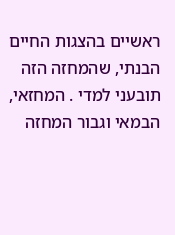ראשיים בהצגות החיים הבנתי, שהמחזה הזה תובעני למדי . המחזאי, הבמאי וגבור המחזה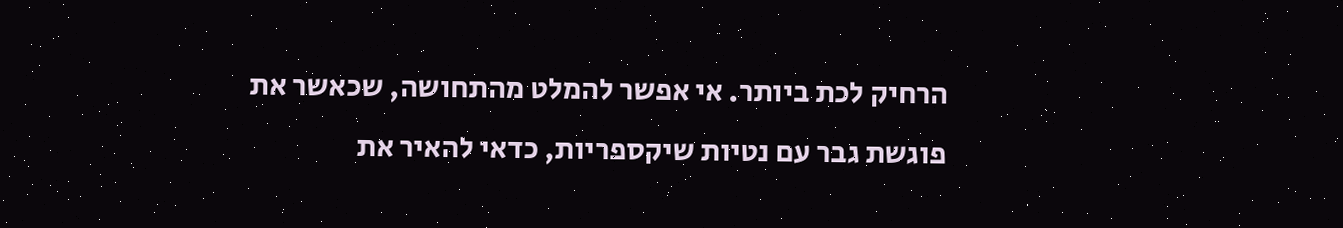הרחיק לכת ביותר. אי אפשר להמלט מהתחושה, שכאשר את פוגשת גבר עם נטיות שיקספריות, כדאי להאיר את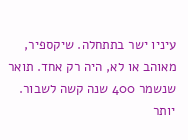עיניו ישר בתתחלה. שיקספיר, מאוהב או לא, היה רק אחד. תואר שנשמר 400 שנה קשה לשבור. יותר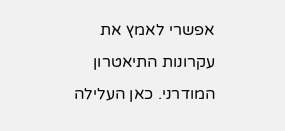אפשרי לאמץ את עקרונות התיאטרון המודרני. כאן העלילה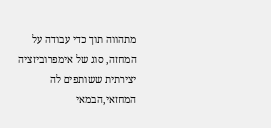מתהווה תוך כדי עבודה על המחזה, סוג של אימפרוביזציה יצירתית ששותפים לה המחזאי,הבמאי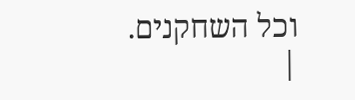וכל השחקנים.
|